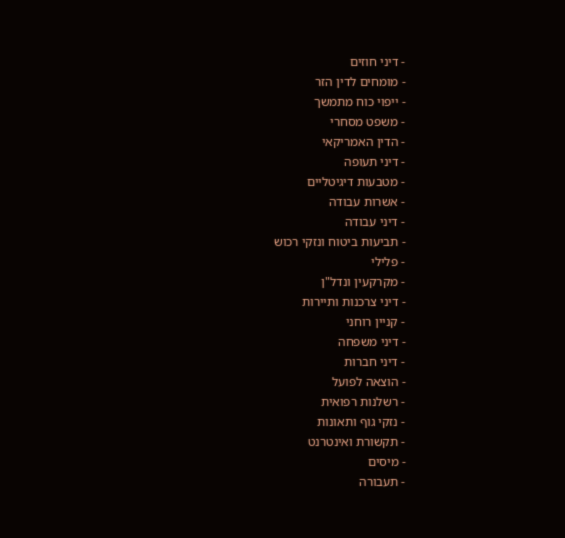- דיני חוזים
- מומחים לדין הזר
- ייפוי כוח מתמשך
- משפט מסחרי
- הדין האמריקאי
- דיני תעופה
- מטבעות דיגיטליים
- אשרות עבודה
- דיני עבודה
- תביעות ביטוח ונזקי רכוש
- פלילי
- מקרקעין ונדל"ן
- דיני צרכנות ותיירות
- קניין רוחני
- דיני משפחה
- דיני חברות
- הוצאה לפועל
- רשלנות רפואית
- נזקי גוף ותאונות
- תקשורת ואינטרנט
- מיסים
- תעבורה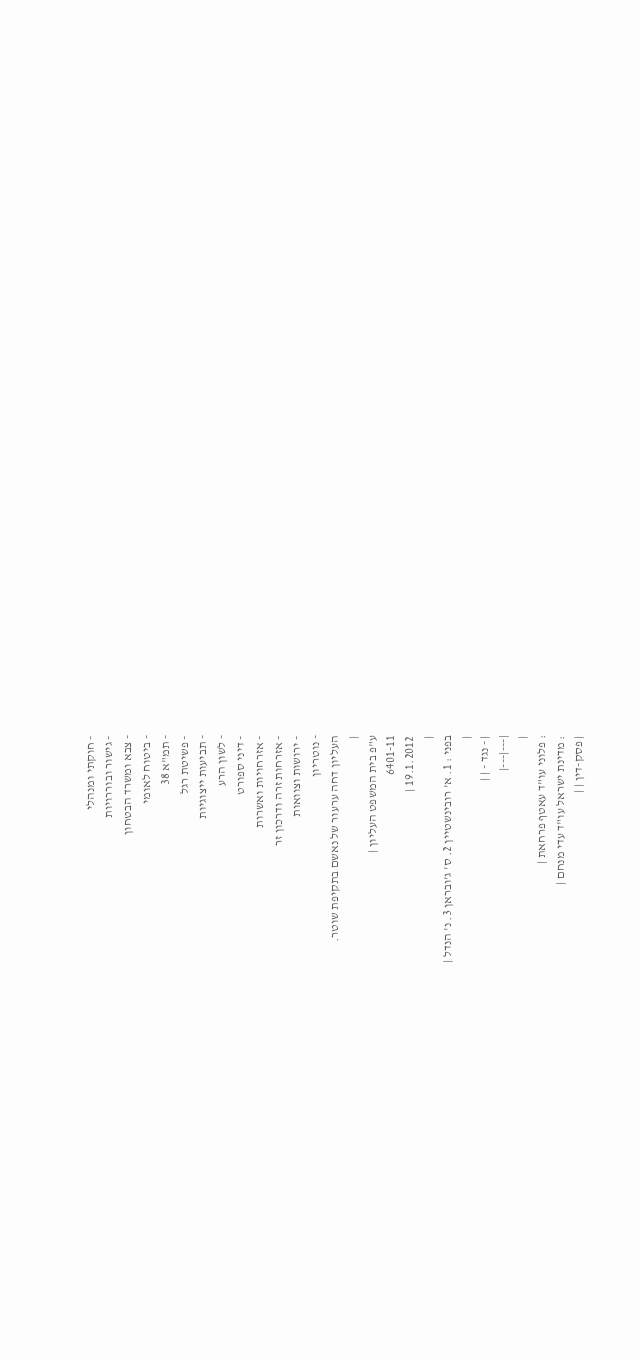- חוקתי ומנהלי
- גישור ובוררויות
- צבא ומשרד הבטחון
- ביטוח לאומי
- תמ"א 38
- פשיטת רגל
- תביעות ייצוגיות
- לשון הרע
- דיני ספורט
- אזרחויות ואשרות
- אזרחות זרה ודרכון זר
- ירושות וצוואות
- נוטריון
העליון דחה ערעור של נאשם בתקיפת שוטר.
|
ע"פ בית המשפט העליון |
6401-11
19.1.2012 |
|
בפני : 1. א' רובינשטיין 2. ס' ג'ובראן 3. נ' הנדל |
|
| - נגד - | |
|---|---|
|
: פלוני עו"ד עאטף פרחאת |
: מדינת ישראל עו"ד עדי מנחם |
| פסק-דין | |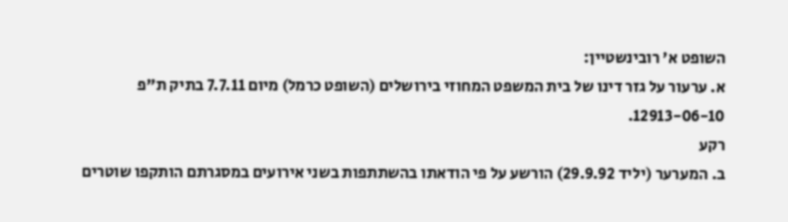השופט א' רובינשטיין:
א. ערעור על גזר דינו של בית המשפט המחוזי בירושלים (השופט כרמל) מיום 7.7.11 בתיק ת"פ 12913-06-10.
רקע
ב. המערער (יליד 29.9.92) הורשע על פי הודאתו בהשתתפות בשני אירועים במסגרתם הותקפו שוטרים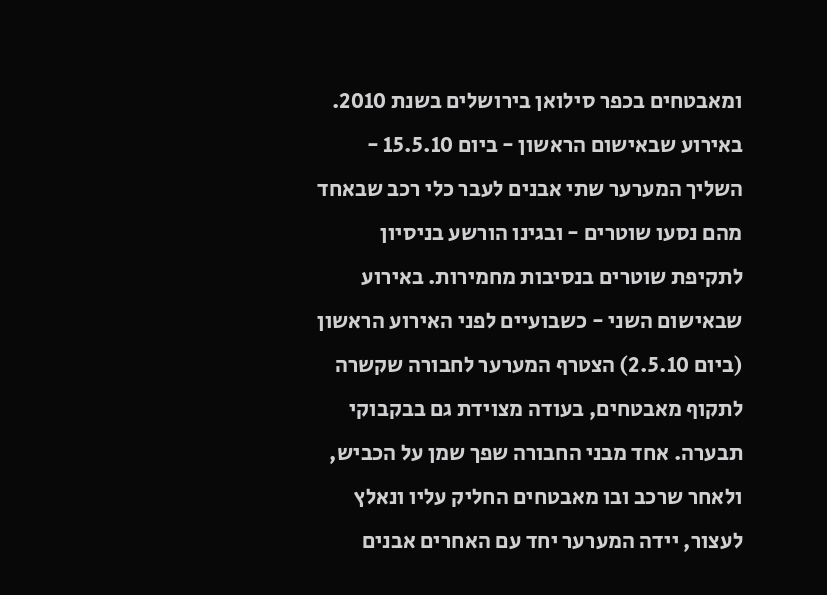ומאבטחים בכפר סילואן בירושלים בשנת 2010. באירוע שבאישום הראשון - ביום 15.5.10 - השליך המערער שתי אבנים לעבר כלי רכב שבאחד מהם נסעו שוטרים - ובגינו הורשע בניסיון לתקיפת שוטרים בנסיבות מחמירות. באירוע שבאישום השני - כשבועיים לפני האירוע הראשון (ביום 2.5.10) הצטרף המערער לחבורה שקשרה לתקוף מאבטחים, בעודה מצוידת גם בבקבוקי תבערה. אחד מבני החבורה שפך שמן על הכביש, ולאחר שרכב ובו מאבטחים החליק עליו ונאלץ לעצור, יידה המערער יחד עם האחרים אבנים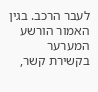לעבר הרכב. בגין האמור הורשע המערער בקשירת קשר,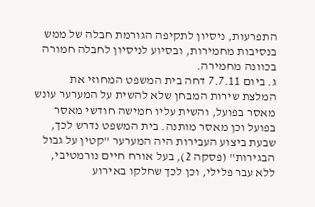התפרעות, ניסיון לתקיפה הגורמת חבלה של ממש בנסיבות מחמירות, ובסיוע לניסיון לחבלה חמורה בכוונה מחמירה.
ג. ביום 7.7.11 דחה בית המשפט המחוזי את המלצת שירות המבחן שלא להשית על המערער עונש מאסר בפועל, והשית עליו חמישה חודשי מאסר בפועל וכן מאסר מותנה. בית המשפט נדרש לכך, שבעת ביצוע העבירות היה המערער "קטין על גבול הבגירות" (פסקה 2), בעל אורח חיים נורמטיבי, ללא עבר פלילי, וכן לכך שחלקו באירוע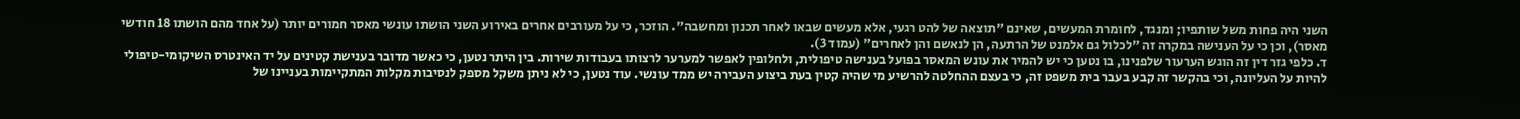השני היה פחות משל שותפיו; ומנגד, לחומרת המעשים, שאינם "תוצאה של להט רגעי, אלא מעשים שבאו לאחר תכנון ומחשבה". הוזכר, כי על מעורבים אחרים באירוע השני הושתו עונשי מאסר חמורים יותר (על אחד מהם הושתו 18 חודשי מאסר), וכן כי על הענישה במקרה זה "לכלול גם אלמנט של הרתעה, הן לנאשם והן לאחרים" (עמוד 3).
ד. כלפי גזר דין זה הוגש הערעור שלפנינו, בו נטען כי יש להמיר את עונש המאסר בפועל בענישה טיפולית, ולחלופין לאפשר למערער לרצותו בעבודות שירות. בין היתר נטען, כי כאשר מדובר בענישת קטינים על יד האינטרס השיקומי-טיפולי להיות על העליונה, וכי בהקשר זה קבע בעבר בית משפט זה, כי בעצם ההחלטה להרשיע מי שהיה קטין בעת ביצוע העבירה יש ממד עונשי. עוד נטען, כי לא ניתן משקל מספק לנסיבות מקלות המתקיימות בעניינו של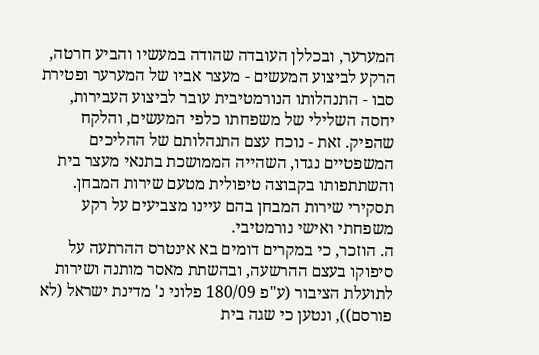המערער, ובכללן העובדה שהודה במעשיו והביע חרטה, הרקע לביצוע המעשים - מעצר אביו של המערער ופטירת סבו - התנהלותו הנורמטיבית עובר לביצוע העבירות, יחסה השלילי של משפחתו כלפי המעשים, והלקח שהפיק. זאת - נוכח עצם התנהלותם של ההליכים המשפטיים נגדו, השהייה הממושכת בתנאי מעצר בית והשתתפותו בקבוצה טיפולית מטעם שירות המבחן. תסקירי שירות המבחן בהם עיינו מצביעים על רקע משפחתי ואישי נורמטיבי.
ה. הוזכר, כי במקרים דומים בא אינטרס ההרתעה על סיפוקו בעצם ההרשעה, ובהשתת מאסר מותנה ושירות לתועלת הציבור (ע"פ 180/09 פלוני נ' מדינת ישראל (לא פורסם)), ונטען כי שגה בית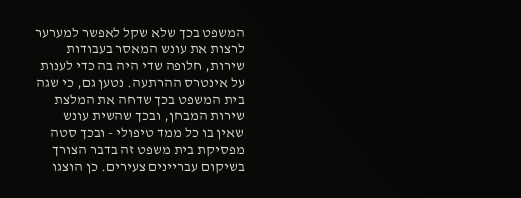המשפט בכך שלא שקל לאפשר למערער לרצות את עונש המאסר בעבודות שירות, חלופה שדי היה בה כדי לענות על אינטרס ההרתעה. נטען גם, כי שגה בית המשפט בכך שדחה את המלצת שירות המבחן, ובכך שהשית עונש שאין בו כל ממד טיפולי - ובכך סטה מפסיקת בית משפט זה בדבר הצורך בשיקום עבריינים צעירים. כן הוצגו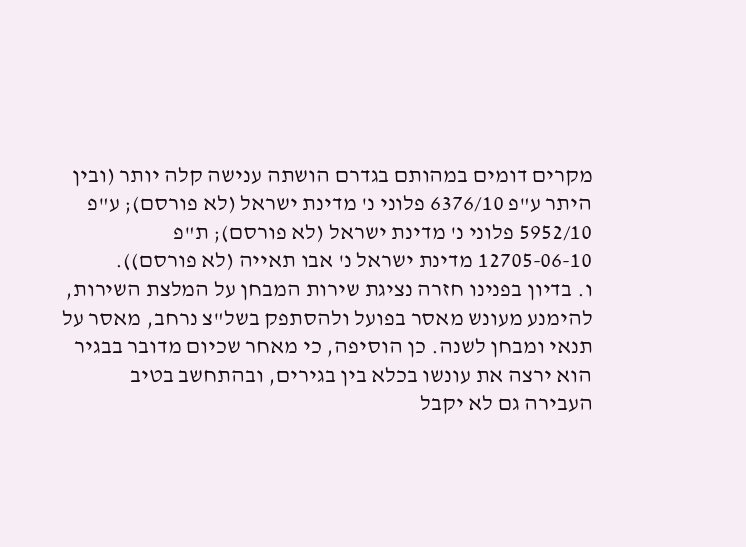מקרים דומים במהותם בגדרם הושתה ענישה קלה יותר (ובין היתר ע"פ 6376/10 פלוני נ' מדינת ישראל (לא פורסם); ע"פ 5952/10 פלוני נ' מדינת ישראל (לא פורסם); ת"פ 12705-06-10 מדינת ישראל נ' אבו תאייה (לא פורסם)).
ו. בדיון בפנינו חזרה נציגת שירות המבחן על המלצת השירות, להימנע מעונש מאסר בפועל ולהסתפק בשל"צ נרחב, מאסר על תנאי ומבחן לשנה. כן הוסיפה, כי מאחר שכיום מדובר בבגיר הוא ירצה את עונשו בכלא בין בגירים, ובהתחשב בטיב העבירה גם לא יקבל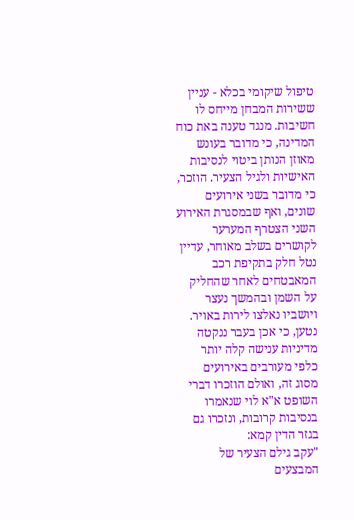טיפול שיקומי בכלא - עניין ששירות המבחן מייחס לו חשיבות. מנגד טענה באת כוח המדינה, כי מדובר בעונש מאוזן הנותן ביטוי לנסיבות האישיות ולגיל הצעיר. הוזכר, כי מדובר בשני אירועים שונים, ואף שבמסגרת האירוע השני הצטרף המערער לקושרים בשלב מאוחר, עדיין נטל חלק בתקיפת רכב המאבטחים לאחר שהחליק על השמן ובהמשך נעצר ויושביו נאלצו לירות באויר. נטען, כי אכן בעבר ננקטה מדיניות ענישה קלה יותר כלפי מעורבים באירועים מסוג זה, ואולם הוזכרו דברי השופט א"א לוי שנאמרו בנסיבות קרובות, ונזכרו גם בגזר הדין קמא:
"עקב גילם הצעיר של המבצעים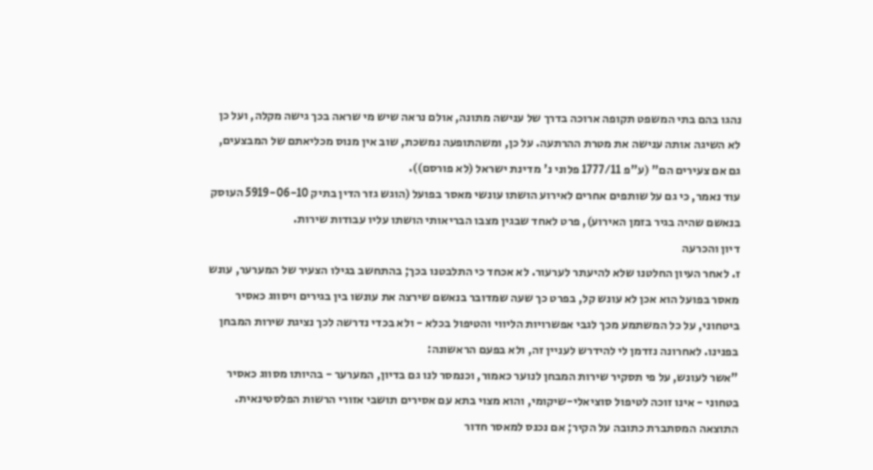נהגו בהם בתי המשפט תקופה ארוכה בדרך של ענישה מתונה, אולם נראה שיש מי שראה בכך גישה מקלה, ועל כן לא השיגה אותה ענישה את מטרת ההרתעה. על כן, ומשהתופעה נמשכת, שוב אין מנוס מכליאתם של המבצעים, גם אם צעירים הם" (ע"פ 1777/11 פלוני נ' מדינת ישראל (לא פורסם)).
עוד נאמר, כי גם על שותפים אחרים לאירוע הושתו עונשי מאסר בפועל (הוגש גזר הדין בתיק 5919-06-10 העוסק בנאשם שהיה בגיר בזמן האירוע), פרט לאחד שבגין מצבו הבריאותי הושתו עליו עבודות שירות.
דיון והכרעה
ז. לאחר העיון החלטנו שלא להיעתר לערעור. לא אכחד כי התלבטנו בכך; בהתחשב בגילו הצעיר של המערער, עונש מאסר בפועל הוא אכן לא עונש קל, בפרט כך שעה שמדובר בנאשם שירצה את עונשו בין בגירים ויסווג כאסיר ביטחוני, על כל המשתמע מכך לגבי אפשרויות הליווי והטיפול בכלא - ולא בכדי נדרשה לכך נציגת שירות המבחן בפנינו. לאחרונה נזדמן לי להידרש לעניין זה, ולא בפעם הראשונה:
"אשר לעונש, על פי תסקיר שירות המבחן לנוער כאמור, וכנמסר לנו גם בדיון, המערער - בהיותו מסווג כאסיר בטחוני - אינו זוכה לטיפול סוציאלי-שיקומי, והוא מצוי בתא עם אסירים תושבי אזורי הרשות הפלסטינאית. התוצאה המסתברת כתובה על הקיר; אם נכנס למאסר חדור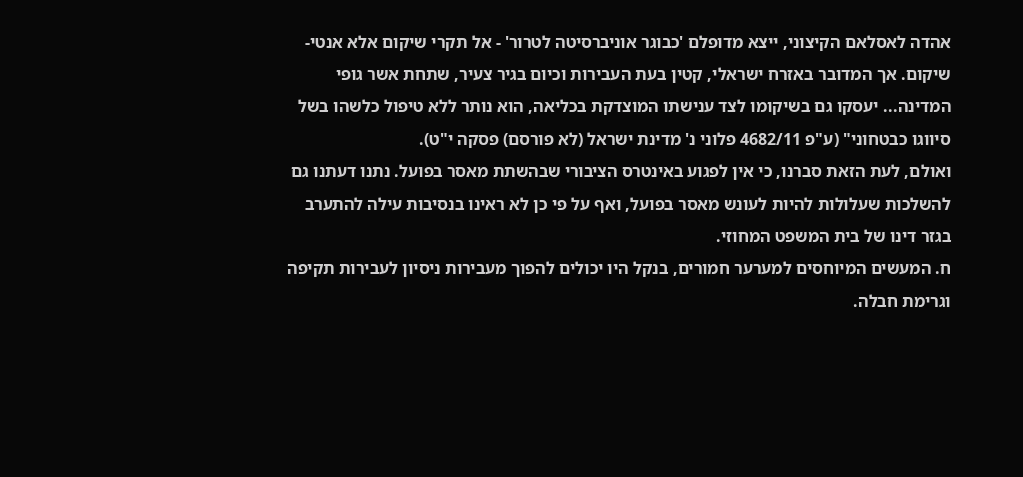אהדה לאסלאם הקיצוני, ייצא מדופלם 'כבוגר אוניברסיטה לטרור' - אל תקרי שיקום אלא אנטי-שיקום. אך המדובר באזרח ישראלי, קטין בעת העבירות וכיום בגיר צעיר, שתחת אשר גופי המדינה... יעסקו גם בשיקומו לצד ענישתו המוצדקת בכליאה, הוא נותר ללא טיפול כלשהו בשל סיווגו כבטחוני" (ע"פ 4682/11 פלוני נ' מדינת ישראל (לא פורסם) פסקה י"ט).
ואולם, לעת הזאת סברנו, כי אין לפגוע באינטרס הציבורי שבהשתת מאסר בפועל. נתנו דעתנו גם להשלכות שעלולות להיות לעונש מאסר בפועל, ואף על פי כן לא ראינו בנסיבות עילה להתערב בגזר דינו של בית המשפט המחוזי.
ח. המעשים המיוחסים למערער חמורים, בנקל היו יכולים להפוך מעבירות ניסיון לעבירות תקיפה וגרימת חבלה.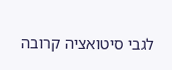לגבי סיטואציה קרובה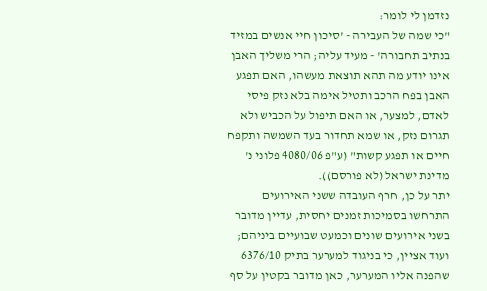נזדמן לי לומר:
"כי שמה של העבירה - 'סיכון חיי אנשים במזיד בנתיב תחבורה' - מעיד עליה; הרי משליך האבן אינו יודע מה תהא תוצאת מעשהו, האם תפגע האבן בפח הרכב ותטיל אימה בלא נזק פיסי לאדם, למצער, או האם תיפול על הכביש ולא תגרום נזק, או שמא תחדור בעד השמשה ותקפח חיים או תפגע קשות" (ע"פ 4080/06 פלוני נ' מדינת ישראל (לא פורסם)).
יתר על כן, חרף העובדה ששני האירועים התרחשו בסמיכות זמנים יחסית, עדיין מדובר בשני אירועים שונים וכמעט שבועיים ביניהם; ועוד אציין, כי בניגוד למערער בתיק 6376/10 שהפנה אליו המערער, כאן מדובר בקטין על סף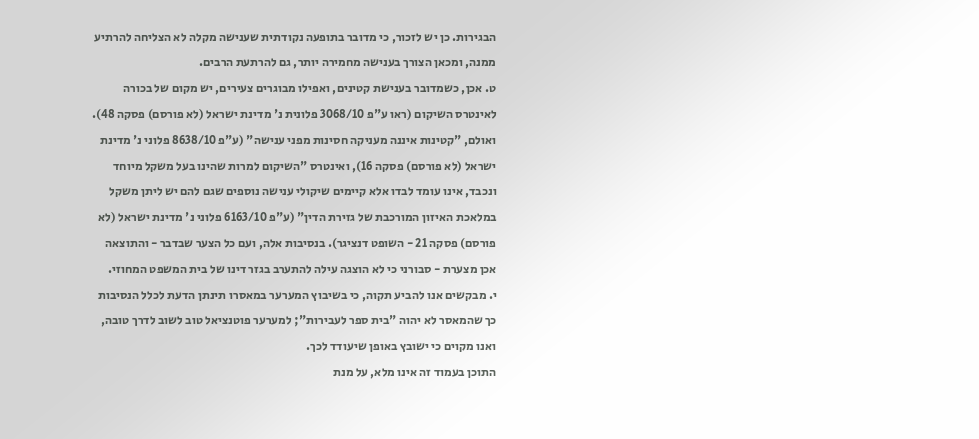הבגירות. כן יש לזכור, כי מדובר בתופעה נקודתית שענישה מקלה לא הצליחה להרתיע ממנה, ומכאן הצורך בענישה מחמירה יותר, גם להרתעת הרבים.
ט. אכן, כשמדובר בענישת קטינים, ואפילו מבוגרים צעירים, יש מקום של בכורה לאינטרס השיקום (ראו ע"פ 3068/10 פלונית נ' מדינת ישראל (לא פורסם) פסקה 48). ואולם, "קטינות איננה מעניקה חסינות מפני ענישה" (ע"פ 8638/10 פלוני נ' מדינת ישראל (לא פורסם) פסקה 16), ואינטרס "השיקום למרות שהינו בעל משקל מיוחד ונכבד, אינו עומד לבדו אלא קיימים שיקולי ענישה נוספים שגם להם יש ליתן משקל במלאכת האיזון המורכבת של גזירת הדין" (ע"פ 6163/10 פלוני נ' מדינת ישראל (לא פורסם) פסקה 21 - השופט דנציגר). בנסיבות אלה, ועם כל הצער שבדבר - והתוצאה אכן מצערת - סבורני כי לא הוצגה עילה להתערב בגזר דינו של בית המשפט המחוזי.
י. מבקשים אנו להביע תקוה, כי בשיבוץ המערער במאסרו תינתן הדעת לכלל הנסיבות כך שהמאסר לא יהוה "בית ספר לעבירות"; למערער פוטנציאל טוב לשוב לדרך טובה, ואנו מקוים כי ישובץ באופן שיעודד לכך.
התוכן בעמוד זה אינו מלא, על מנת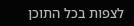לצפות בכל התוכן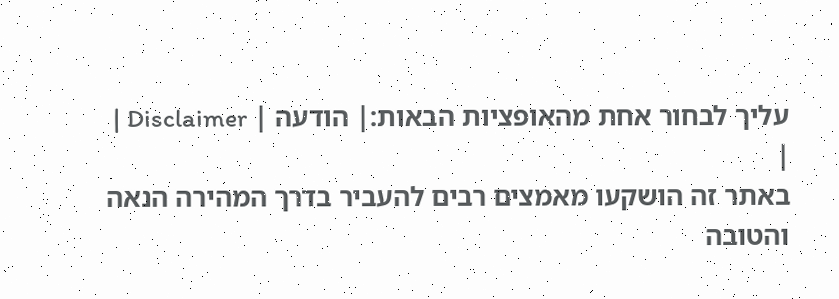עליך לבחור אחת מהאופציות הבאות:| הודעה | Disclaimer |
|
באתר זה הושקעו מאמצים רבים להעביר בדרך המהירה הנאה והטובה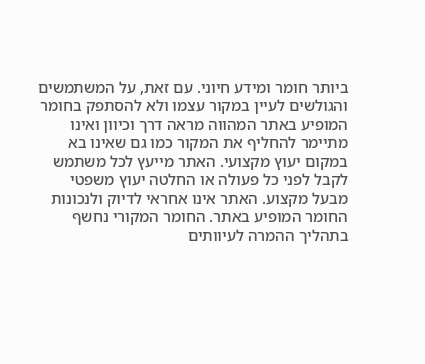ביותר חומר ומידע חיוני. עם זאת, על המשתמשים והגולשים לעיין במקור עצמו ולא להסתפק בחומר המופיע באתר המהווה מראה דרך וכיוון ואינו מתיימר להחליף את המקור כמו גם שאינו בא במקום יעוץ מקצועי. האתר מייעץ לכל משתמש לקבל לפני כל פעולה או החלטה יעוץ משפטי מבעל מקצוע. האתר אינו אחראי לדיוק ולנכונות החומר המופיע באתר. החומר המקורי נחשף בתהליך ההמרה לעיוותים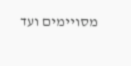מסויימים ועד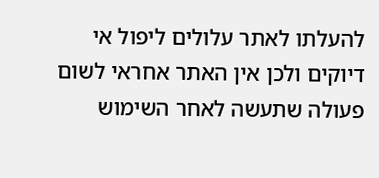להעלתו לאתר עלולים ליפול אי דיוקים ולכן אין האתר אחראי לשום פעולה שתעשה לאחר השימוש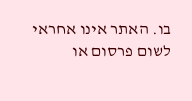בו. האתר אינו אחראי לשום פרסום או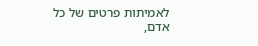לאמיתות פרטים של כל אדם,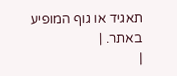תאגיד או גוף המופיע באתר. |
|